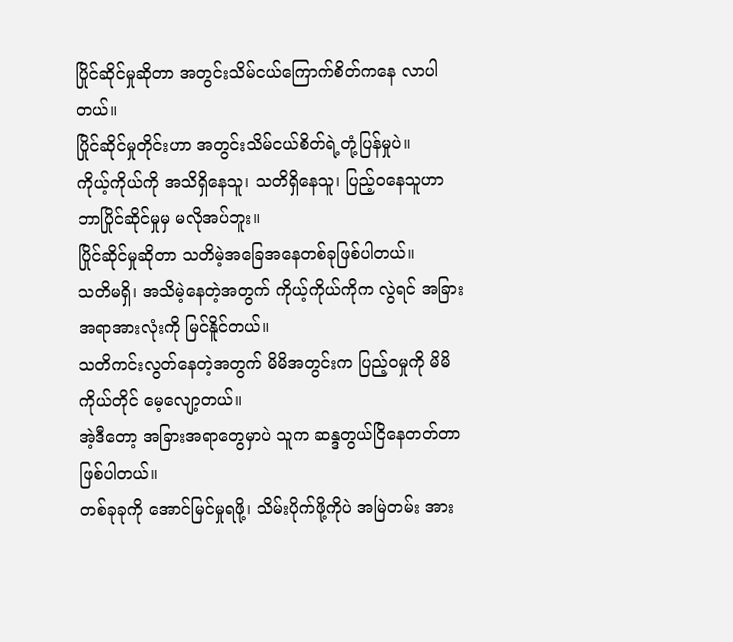ပြိုင်ဆိုင်မှုဆိုတာ အတွင်းသိမ်ငယ်ကြောက်စိတ်ကနေ လာပါတယ်။
ပြိုင်ဆိုင်မှုတိုင်းဟာ အတွင်းသိမ်ငယ်စိတ်ရဲ့တုံ့ပြန်မှုပဲ။
ကိုယ့်ကိုယ်ကို အသိရှိနေသူ၊ သတိရှိနေသူ၊ ပြည့်ဝနေသူဟာ ဘာပြိုင်ဆိုင်မှုမှ မလိုအပ်ဘူး။
ပြိုင်ဆိုင်မှုဆိုတာ သတိမဲ့အခြေအနေတစ်ခုဖြစ်ပါတယ်။
သတိမရှိ၊ အသိမဲ့နေတဲ့အတွက် ကိုယ့်ကိုယ်ကိုက လွဲရင် အခြားအရာအားလုံးကို မြင်နိူင်တယ်။
သတိကင်းလွတ်နေတဲ့အတွက် မိမိအတွင်းက ပြည့်ဝမှုကို မိမိကိုယ်တိုင် မေ့လျော့တယ်။
အဲ့ဒီတော့ အခြားအရာတွေမှာပဲ သူက ဆန္ဒတွယ်ငြိနေတတ်တာဖြစ်ပါတယ်။
တစ်ခုခုကို အောင်မြင်မှုရဖို့၊ သိမ်းပိုက်ဖို့ကိုပဲ အမြဲတမ်း အား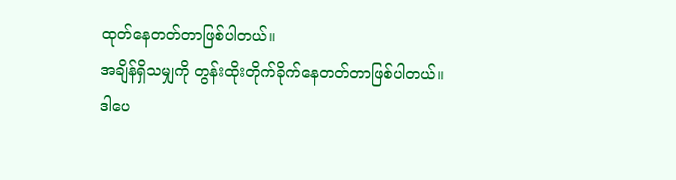ထုတ်နေတတ်တာဖြစ်ပါတယ်။
အချိန်ရှိသမျှကို တွန်းထိုးတိုက်ခိုက်နေတတ်တာဖြစ်ပါတယ်။
ဒါပေ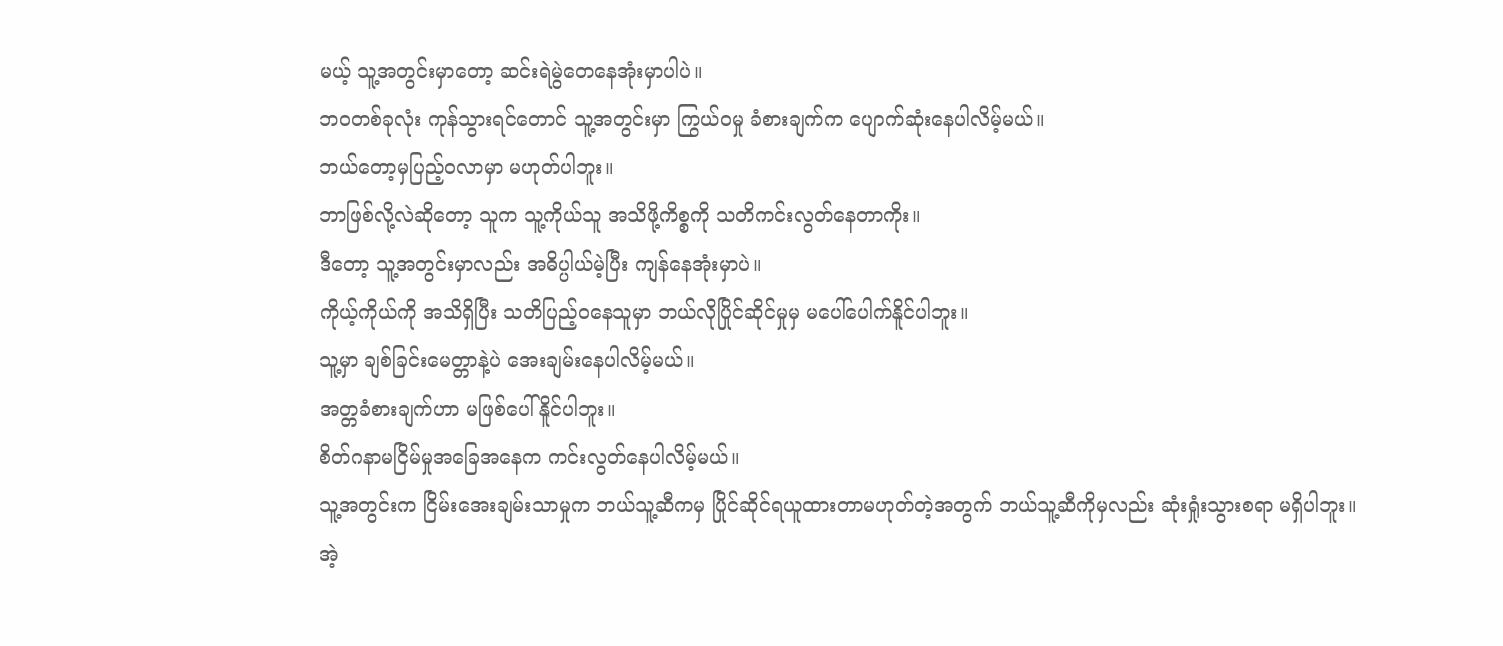မယ့် သူ့အတွင်းမှာတော့ ဆင်းရဲမွဲတေနေအုံးမှာပါပဲ။
ဘဝတစ်ခုလုံး ကုန်သွားရင်တောင် သူ့အတွင်းမှာ ကြွယ်ဝမှု ခံစားချက်က ပျောက်ဆုံးနေပါလိမ့်မယ်။
ဘယ်တော့မှပြည့်ဝလာမှာ မဟုတ်ပါဘူး။
ဘာဖြစ်လို့လဲဆိုတော့ သူက သူ့ကိုယ်သူ အသိဖို့ကိစ္စကို သတိကင်းလွတ်နေတာကိုး။
ဒီတော့ သူ့အတွင်းမှာလည်း အဓိပ္ပါယ်မဲ့ပြီး ကျန်နေအုံးမှာပဲ။
ကိုယ့်ကိုယ်ကို အသိရှိပြီး သတိပြည့်ဝနေသူမှာ ဘယ်လိုပြိုင်ဆိုင်မှုမှ မပေါ်ပေါက်နိူင်ပါဘူး။
သူ့မှာ ချစ်ခြင်းမေတ္တာနဲ့ပဲ အေးချမ်းနေပါလိမ့်မယ်။
အတ္တခံစားချက်ဟာ မဖြစ်ပေါ်နိူင်ပါဘူး။
စိတ်ဂနာမငြိမ်မှုအခြေအနေက ကင်းလွတ်နေပါလိမ့်မယ်။
သူ့အတွင်းက ငြိမ်းအေးချမ်းသာမှုက ဘယ်သူ့ဆီကမှ ပြိုင်ဆိုင်ရယူထားတာမဟုတ်တဲ့အတွက် ဘယ်သူ့ဆီကိုမှလည်း ဆုံးရှုံးသွားစရာ မရှိပါဘူး။
အဲ့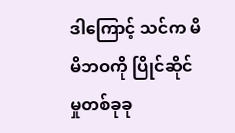ဒါကြောင့် သင်က မိမိဘဝကို ပြိုင်ဆိုင်မှုတစ်ခုခု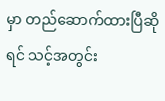မှာ တည်ဆောက်ထားပြီဆိုရင် သင့်အတွင်း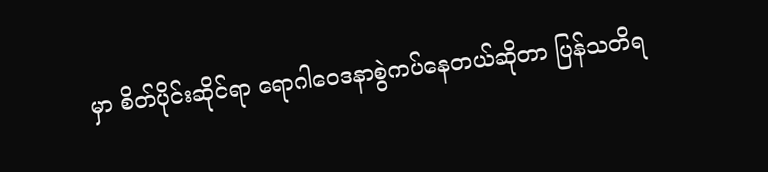မှာ စိတ်ပိုင်းဆိုင်ရာ ရောဂါဝေဒနာစွဲကပ်နေတယ်ဆိုတာ ပြန်သတိရ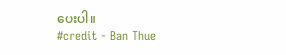ပေးပါ။
#credit - Ban Thue